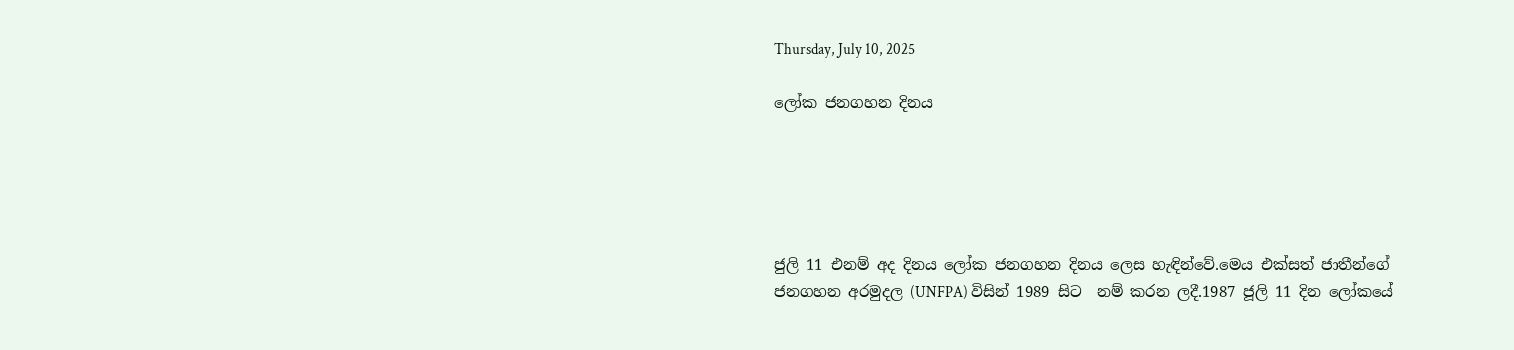Thursday, July 10, 2025

ලෝක ජනගහන දිනය





ජුලි 11 එනම් අද දිනය ලෝක ජනගහන දිනය ලෙස හැඳින්වේ.මෙය එක්සත් ජාතීන්ගේ ජනගහන අරමුදල (UNFPA) විසින් 1989 සිට  නම් කරන ලදී.1987 ජූලි 11 දින ලෝකයේ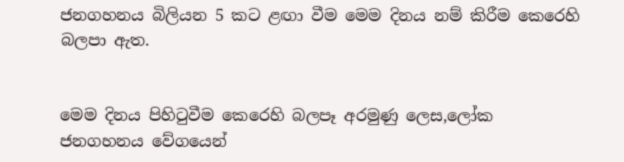ජනගහනය බිලියන 5 කට ළඟා වීම මෙම දිනය නම් කිරීම කෙරෙහි බලපා ඇත.


මෙම දිනය පිහිටුවීම කෙරෙහි බලපෑ අරමුණු ලෙස,ලෝක ජනගහනය වේගයෙන්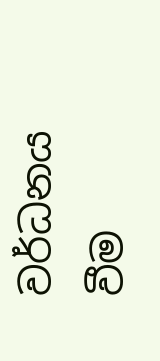වර්ධනය වීම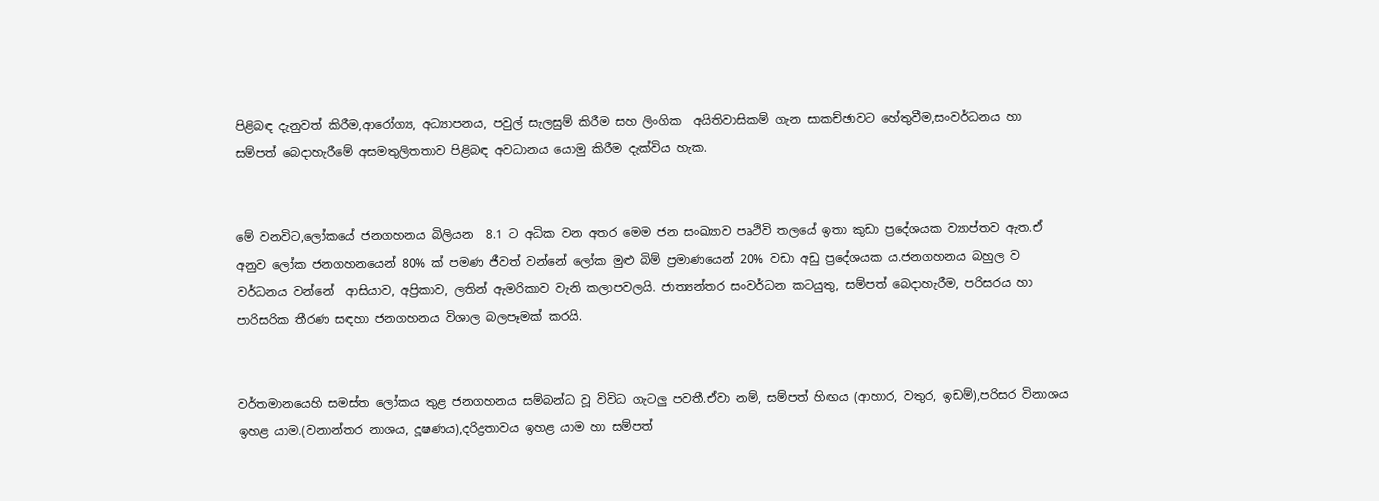පිළිබඳ දැනුවත් කිරීම,ආරෝග්‍ය, අධ්‍යාපනය, පවුල් සැලසුම් කිරීම සහ ලිංගික  අයිතිවාසිකම් ගැන සාකච්ඡාවට හේතුවීම,සංවර්ධනය හා සම්පත් බෙදාහැරීමේ අසමතුලිතතාව පිළිබඳ අවධානය යොමු කිරීම දැක්විය හැක.


මේ වනවිට,ලෝකයේ ජනගහනය බිලියන  8.1 ට අධික වන අතර මෙම ජන සංඛ්‍යාව පෘථිවි තලයේ ඉතා කුඩා ප්‍රදේශයක ව්‍යාප්තව ඇත.ඒ අනුව ලෝක ජනගහනයෙන් 80% ක් පමණ ජීවත් වන්නේ ලෝක මුළු බිම් ප්‍රමාණයෙන් 20% වඩා අඩු ප්‍රදේශයක ය.ජනගහනය බහුල ව වර්ධනය වන්නේ  ආසියාව, අප්‍රිකාව, ලතින් ඇමරිකාව වැනි කලාපවලයි. ජාත්‍යන්තර සංවර්ධන කටයුතු, සම්පත් බෙදාහැරීම, පරිසරය හා පාරිසරික තීරණ සඳහා ජනගහනය විශාල බලපෑමක් කරයි.


වර්තමානයෙහි සමස්ත ලෝකය තුළ ජනගහනය සම්බන්ධ වූ විවිධ ගැටලු පවතී.ඒවා නම්, සම්පත් හිඟය (ආහාර, වතුර, ඉඩම්),පරිසර විනාශය ඉහළ යාම.(වනාන්තර නාශය, දූෂණය),දරිද්‍රතාවය ඉහළ යාම හා සම්පත්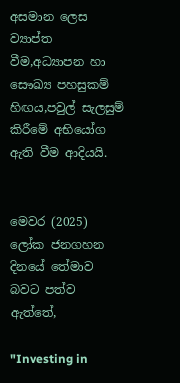අසමාන ලෙස ව්‍යාප්ත වීම,අධ්‍යාපන හා සෞඛ්‍ය පහසුකම් හිඟය,පවුල් සැලසුම් කිරීමේ අභියෝග ඇති වීම ආදියයි.


මෙවර (2025) ලෝක ජනගහන දිනයේ තේමාව බවට පත්ව ඇත්තේ,

"Investing in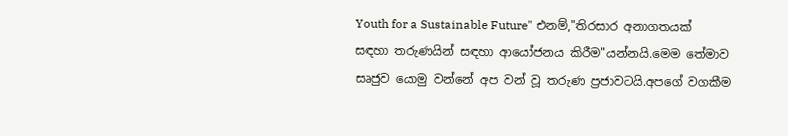Youth for a Sustainable Future" එනම්,"තිරසාර අනාගතයක් සඳහා තරුණයින් සඳහා ආයෝජනය කිරීම"යන්නයි.මෙම තේමාව සෘජුව යොමු වන්නේ අප වන් වූ තරුණ ප්‍රජාවටයි.අපගේ වගකීම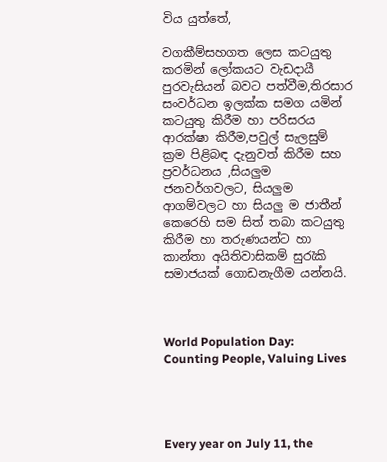විය යුත්තේ,

වගකීම්සහගත ලෙස කටයුතු කරමින් ලෝකයට වැඩදායී පුරවැසියන් බවට පත්වීම,තිරසාර සංවර්ධන ඉලක්ක සමග යමින් කටයුතු කිරීම හා පරිසරය ආරක්ෂා කිරීම,පවුල් සැලසුම් ක්‍රම පිළිබඳ දැනුවත් කිරීම සහ ප්‍රවර්ධනය ,සියලුම ජනවර්ගවලට, සියලුම ආගම්වලට හා සියලු ම ජාතීන් කෙරෙහි සම සිත් තබා කටයුතු කිරීම හා තරුණයන්ට හා කාන්තා අයිතිවාසිකම් සුරැකි සමාජයක් ගොඩනැගීම යන්නයි.



World Population Day: Counting People, Valuing Lives




Every year on July 11, the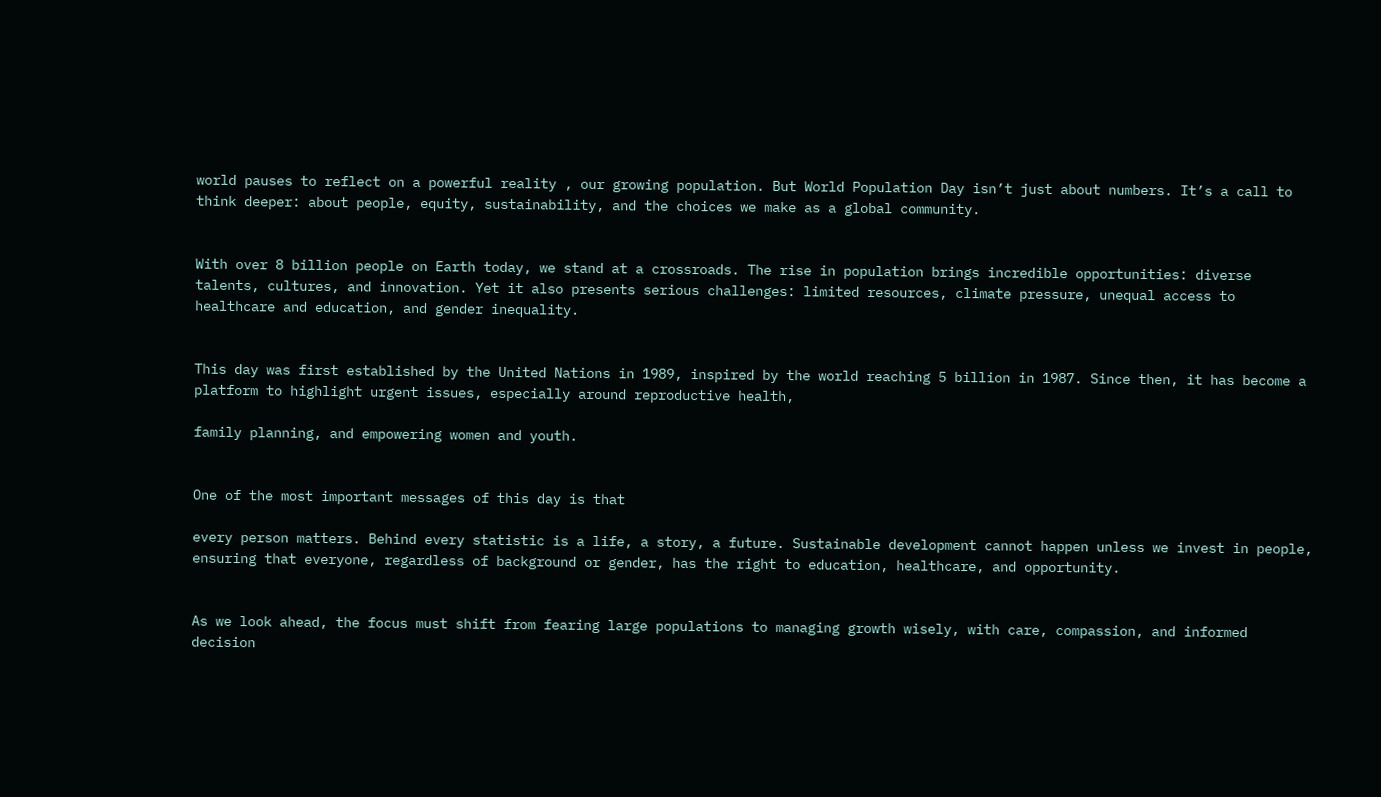world pauses to reflect on a powerful reality , our growing population. But World Population Day isn’t just about numbers. It’s a call to think deeper: about people, equity, sustainability, and the choices we make as a global community.


With over 8 billion people on Earth today, we stand at a crossroads. The rise in population brings incredible opportunities: diverse talents, cultures, and innovation. Yet it also presents serious challenges: limited resources, climate pressure, unequal access to healthcare and education, and gender inequality.


This day was first established by the United Nations in 1989, inspired by the world reaching 5 billion in 1987. Since then, it has become a platform to highlight urgent issues, especially around reproductive health,

family planning, and empowering women and youth.


One of the most important messages of this day is that

every person matters. Behind every statistic is a life, a story, a future. Sustainable development cannot happen unless we invest in people, ensuring that everyone, regardless of background or gender, has the right to education, healthcare, and opportunity.


As we look ahead, the focus must shift from fearing large populations to managing growth wisely, with care, compassion, and informed decision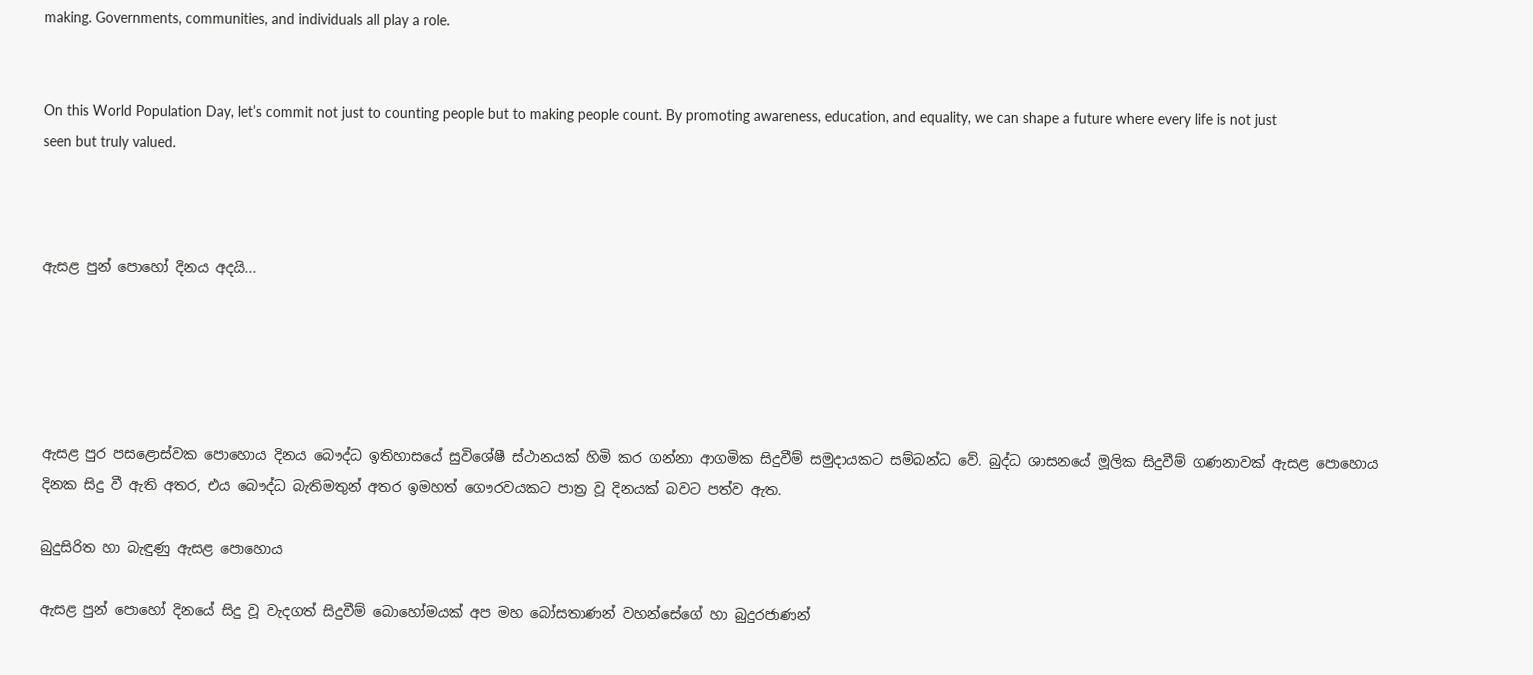making. Governments, communities, and individuals all play a role.


On this World Population Day, let’s commit not just to counting people but to making people count. By promoting awareness, education, and equality, we can shape a future where every life is not just seen but truly valued.



ඇසළ පුන් පොහෝ දිනය අදයි...





ඇසළ පුර පසළොස්වක පොහොය දිනය බෞද්ධ ඉතිහාසයේ සුවිශේෂී ස්ථානයක් හිමි කර ගන්නා ආගමික සිදුවීම් සමුදායකට සම්බන්ධ වේ. බුද්ධ ශාසනයේ මූලික සිදුවීම් ගණනාවක් ඇසළ පොහොය දිනක සිදු වී ඇති අතර, එය බෞද්ධ බැතිමතුන් අතර ඉමහත් ගෞරවයකට පාත්‍ර වූ දිනයක් බවට පත්ව ඇත.

බුදුසිරිත හා බැඳුණු ඇසළ පොහොය

ඇසළ පුන් පොහෝ දිනයේ සිදු වූ වැදගත් සිදුවීම් බොහෝමයක් අප මහ බෝසතාණන් වහන්සේගේ හා බුදුරජාණන්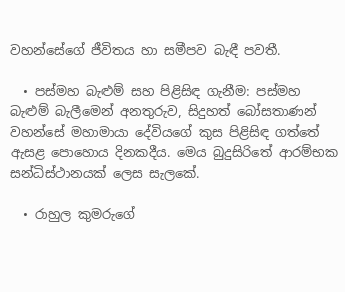වහන්සේගේ ජීවිතය හා සමීපව බැඳී පවතී.

  • පස්මහ බැළුම් සහ පිළිසිඳ ගැනීම: පස්මහ බැළුම් බැලීමෙන් අනතුරුව, සිදුහත් බෝසතාණන් වහන්සේ මහාමායා දේවියගේ කුස පිළිසිඳ ගත්තේ ඇසළ පොහොය දිනකදීය. මෙය බුදුසිරිතේ ආරම්භක සන්ධිස්ථානයක් ලෙස සැලකේ.

  • රාහුල කුමරුගේ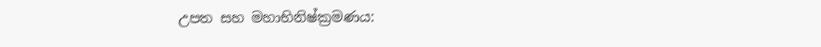උපත සහ මහාභිනිෂ්ක්‍රමණය: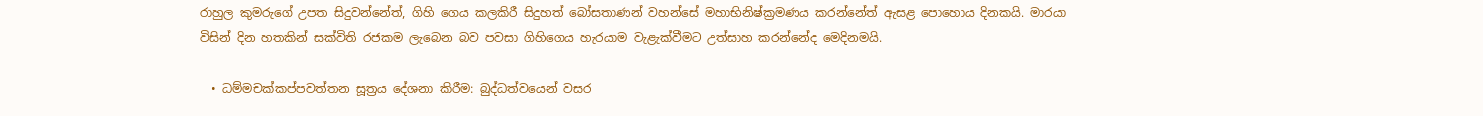රාහුල කුමරුගේ උපත සිදුවන්නේත්, ගිහි ගෙය කලකිරී සිදුහත් බෝසතාණන් වහන්සේ මහාභිනිෂ්ක්‍රමණය කරන්නේත් ඇසළ පොහොය දිනකයි. මාරයා විසින් දින හතකින් සක්විති රජකම ලැබෙන බව පවසා ගිහිගෙය හැරයාම වැළැක්වීමට උත්සාහ කරන්නේද මෙදිනමයි.

  • ධම්මචක්කප්පවත්තන සූත්‍රය දේශනා කිරීම: බුද්ධත්වයෙන් වසර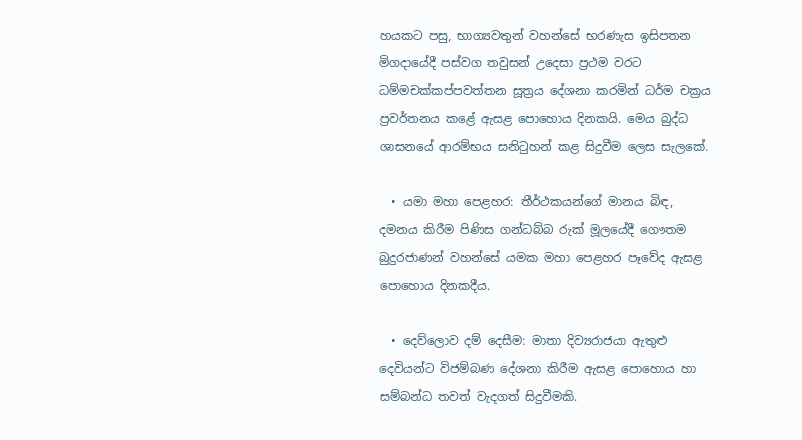හයකට පසු, භාග්‍යවතුන් වහන්සේ භරණැස ඉසිපතන මිගදායේදී පස්වග තවුසන් උදෙසා ප්‍රථම වරට ධම්මචක්කප්පවත්තන සූත්‍රය දේශනා කරමින් ධර්ම චක්‍රය ප්‍රවර්තනය කළේ ඇසළ පොහොය දිනකයි. මෙය බුද්ධ ශාසනයේ ආරම්භය සනිටුහන් කළ සිදුවීම ලෙස සැලකේ.

  • යමා මහා පෙළහර: තීර්ථකයන්ගේ මානය බිඳ, දමනය කිරීම පිණිස ගන්ධබ්බ රුක් මූලයේදී ගෞතම බුදුරජාණන් වහන්සේ යමක මහා පෙළහර පෑවේද ඇසළ පොහොය දිනකදීය.

  • දෙව්ලොව දම් දෙසීම: මාතා දිව්‍යරාජයා ඇතුළු දෙවියන්ට විජම්බණ දේශනා කිරීම ඇසළ පොහොය හා සම්බන්ධ තවත් වැදගත් සිදුවීමකි.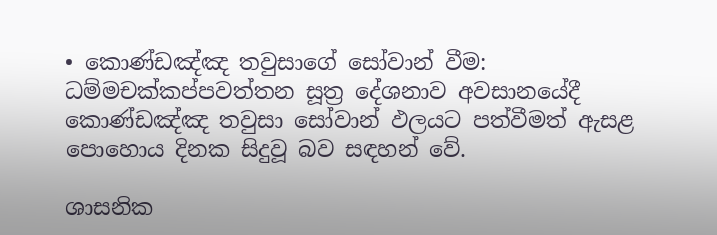• කොණ්ඩඤ්ඤ තවුසාගේ සෝවාන් වීම: ධම්මචක්කප්පවත්තන සූත්‍ර දේශනාව අවසානයේදී කොණ්ඩඤ්ඤ තවුසා සෝවාන් ඵලයට පත්වීමත් ඇසළ පොහොය දිනක සිදුවූ බව සඳහන් වේ.

ශාසනික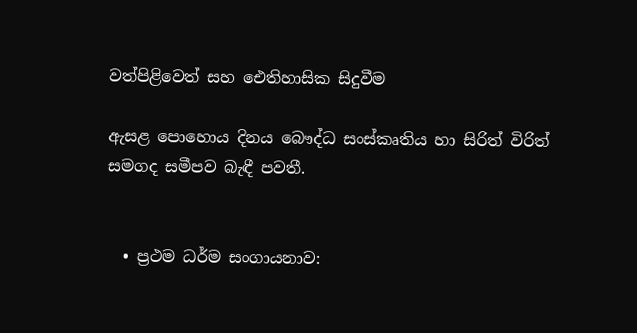වත්පිළිවෙත් සහ ඓතිහාසික සිදුවීම

ඇසළ පොහොය දිනය බෞද්ධ සංස්කෘතිය හා සිරිත් විරිත් සමගද සමීපව බැඳී පවතී.


  • ප්‍රථම ධර්ම සංගායනාව: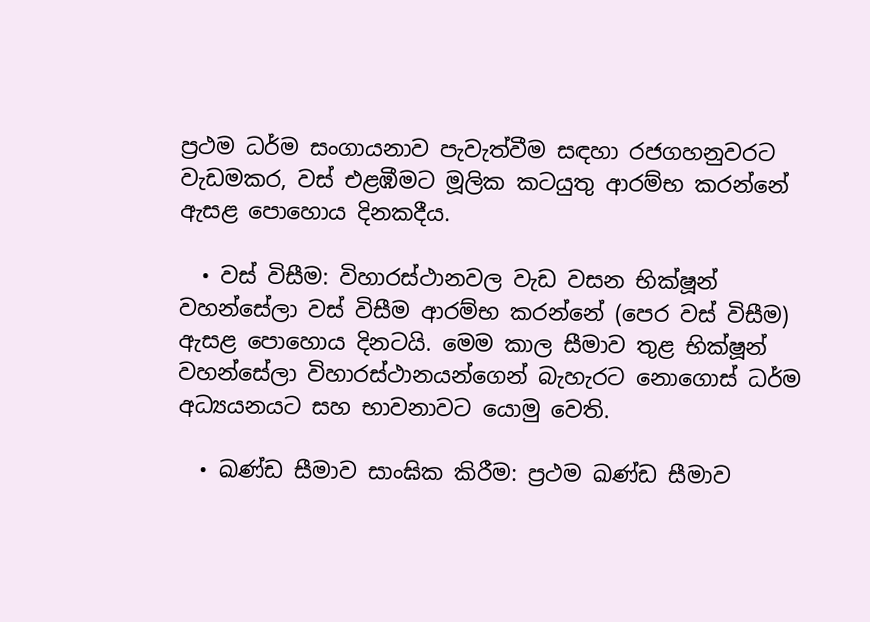ප්‍රථම ධර්ම සංගායනාව පැවැත්වීම සඳහා රජගහනුවරට වැඩමකර, වස් එළඹීමට මූලික කටයුතු ආරම්භ කරන්නේ ඇසළ පොහොය දිනකදීය.

  • වස් විසීම: විහාරස්ථානවල වැඩ වසන භික්ෂූන් වහන්සේලා වස් විසීම ආරම්භ කරන්නේ (පෙර වස් විසීම) ඇසළ පොහොය දිනටයි. මෙම කාල සීමාව තුළ භික්ෂූන් වහන්සේලා විහාරස්ථානයන්ගෙන් බැහැරට නොගොස් ධර්ම අධ්‍යයනයට සහ භාවනාවට යොමු වෙති.

  • ඛණ්ඩ සීමාව සාංඝික කිරීම: ප්‍රථම ඛණ්ඩ සීමාව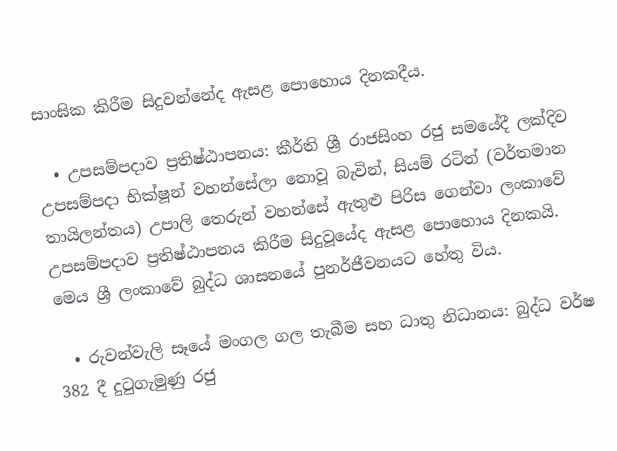සාංඝික කිරීම සිදුවන්නේද ඇසළ පොහොය දිනකදීය.

  • උපසම්පදාව ප්‍රතිෂ්ඨාපනය: කීර්ති ශ්‍රී රාජසිංහ රජු සමයේදී ලක්දිව උපසම්පදා භික්ෂූන් වහන්සේලා නොවූ බැවින්, සියම් රටින් (වර්තමාන තායිලන්තය) උපාලි තෙරුන් වහන්සේ ඇතුළු පිරිස ගෙන්වා ලංකාවේ උපසම්පදාව ප්‍රතිෂ්ඨාපනය කිරීම සිදුවූයේද ඇසළ පොහොය දිනකයි. මෙය ශ්‍රී ලංකාවේ බුද්ධ ශාසනයේ පුනර්ජීවනයට හේතු විය.

  • රුවන්වැලි සෑයේ මංගල ගල තැබීම සහ ධාතු නිධානය: බුද්ධ වර්ෂ 382 දී දුටුගැමුණු රජු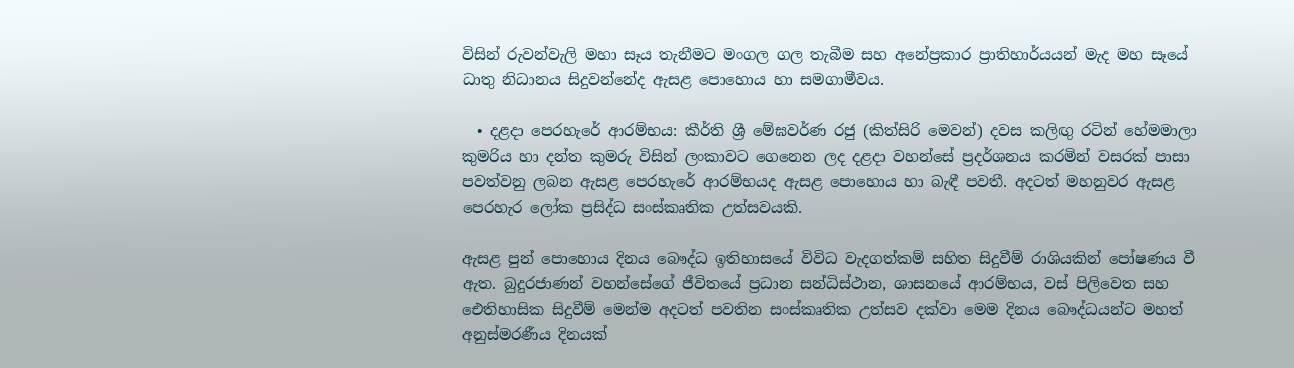විසින් රුවන්වැලි මහා සෑය තැනීමට මංගල ගල තැබීම සහ අනේප්‍රකාර ප්‍රාතිහාර්යයන් මැද මහ සෑයේ ධාතු නිධානය සිදුවන්නේද ඇසළ පොහොය හා සමගාමීවය.

  • දළදා පෙරහැරේ ආරම්භය: කීර්ති ශ්‍රී මේඝවර්ණ රජු (කිත්සිරි මෙවන්) දවස කලිඟු රටින් හේමමාලා කුමරිය හා දන්ත කුමරු විසින් ලංකාවට ගෙනෙන ලද දළදා වහන්සේ ප්‍රදර්ශනය කරමින් වසරක් පාසා පවත්වනු ලබන ඇසළ පෙරහැරේ ආරම්භයද ඇසළ පොහොය හා බැඳී පවතී. අදටත් මහනුවර ඇසළ පෙරහැර ලෝක ප්‍රසිද්ධ සංස්කෘතික උත්සවයකි.

ඇසළ පුන් පොහොය දිනය බෞද්ධ ඉතිහාසයේ විවිධ වැදගත්කම් සහිත සිදුවීම් රාශියකින් පෝෂණය වී ඇත. බුදුරජාණන් වහන්සේගේ ජීවිතයේ ප්‍රධාන සන්ධිස්ථාන, ශාසනයේ ආරම්භය, වස් පිලිවෙත සහ ඓතිහාසික සිදුවීම් මෙන්ම අදටත් පවතින සංස්කෘතික උත්සව දක්වා මෙම දිනය බෞද්ධයන්ට මහත් අනුස්මරණීය දිනයක්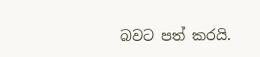බවට පත් කරයි.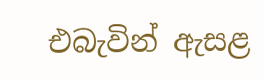එබැවින් ඇසළ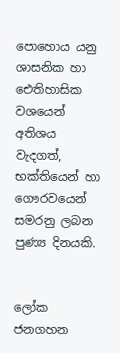පොහොය යනු ශාසනික හා ඓතිහාසික වශයෙන් අතිශය වැදගත්, භක්තියෙන් හා ගෞරවයෙන් සමරනු ලබන පුණ්‍ය දිනයකි.


ලෝක ජනගහන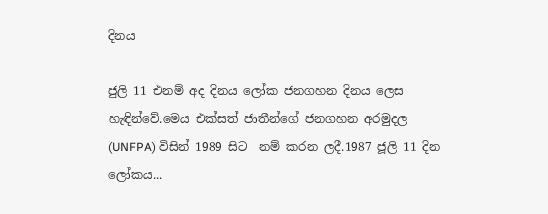දිනය

ජුලි 11 එනම් අද දිනය ලෝක ජනගහන දිනය ලෙස හැඳින්වේ.මෙය එක්සත් ජාතීන්ගේ ජනගහන අරමුදල (UNFPA) විසින් 1989 සිට  නම් කරන ලදී.1987 ජූලි 11 දින ලෝකය...